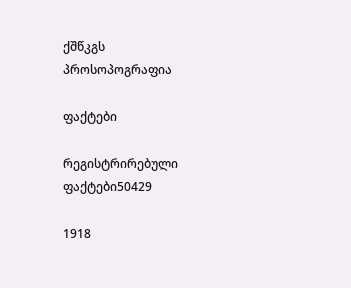ქშწკგს პროსოპოგრაფია

ფაქტები

რეგისტრირებული ფაქტები50429

1918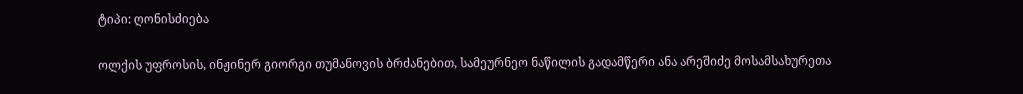ტიპი: ღონისძიება

ოლქის უფროსის, ინჟინერ გიორგი თუმანოვის ბრძანებით, სამეურნეო ნაწილის გადამწერი ანა არეშიძე მოსამსახურეთა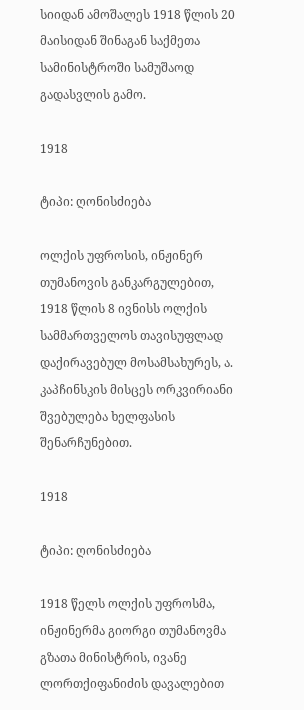სიიდან ამოშალეს 1918 წლის 20 მაისიდან შინაგან საქმეთა სამინისტროში სამუშაოდ გადასვლის გამო.

1918

ტიპი: ღონისძიება

ოლქის უფროსის, ინჟინერ თუმანოვის განკარგულებით, 1918 წლის 8 ივნისს ოლქის სამმართველოს თავისუფლად დაქირავებულ მოსამსახურეს, ა. კაპჩინსკის მისცეს ორკვირიანი შვებულება ხელფასის შენარჩუნებით.

1918

ტიპი: ღონისძიება

1918 წელს ოლქის უფროსმა, ინჟინერმა გიორგი თუმანოვმა გზათა მინისტრის, ივანე ლორთქიფანიძის დავალებით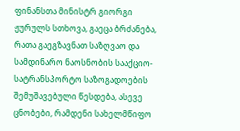ფინანსთა მინისტრ გიორგი ჟურულს სთხოვა, გაეცა ბრძანება, რათა გაეგზავნათ საზღვაო და სამდინარო ნაოსნობის სააქციო-სატრანსპორტო საზოგადოების შემუშავებული წესდება, ასევე ცნობები, რამდენი სახელმწიფო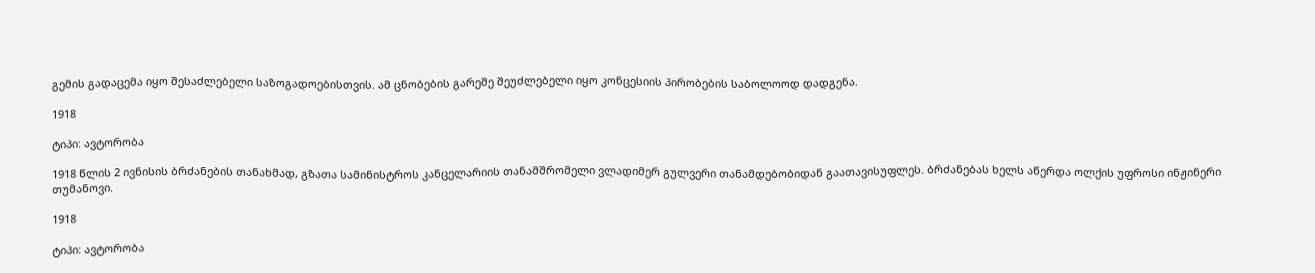გემის გადაცემა იყო შესაძლებელი საზოგადოებისთვის. ამ ცნობების გარეშე შეუძლებელი იყო კონცესიის პირობების საბოლოოდ დადგენა.

1918

ტიპი: ავტორობა

1918 წლის 2 ივნისის ბრძანების თანახმად, გზათა სამინისტროს კანცელარიის თანამშრომელი ვლადიმერ გულვერი თანამდებობიდან გაათავისუფლეს. ბრძანებას ხელს აწერდა ოლქის უფროსი ინჟინერი თუმანოვი.

1918

ტიპი: ავტორობა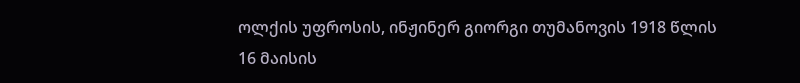ოლქის უფროსის, ინჟინერ გიორგი თუმანოვის 1918 წლის 16 მაისის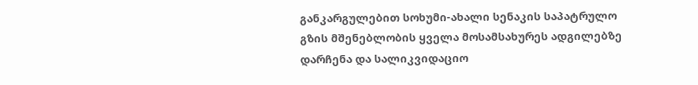განკარგულებით სოხუმი-ახალი სენაკის საპატრულო გზის მშენებლობის ყველა მოსამსახურეს ადგილებზე დარჩენა და სალიკვიდაციო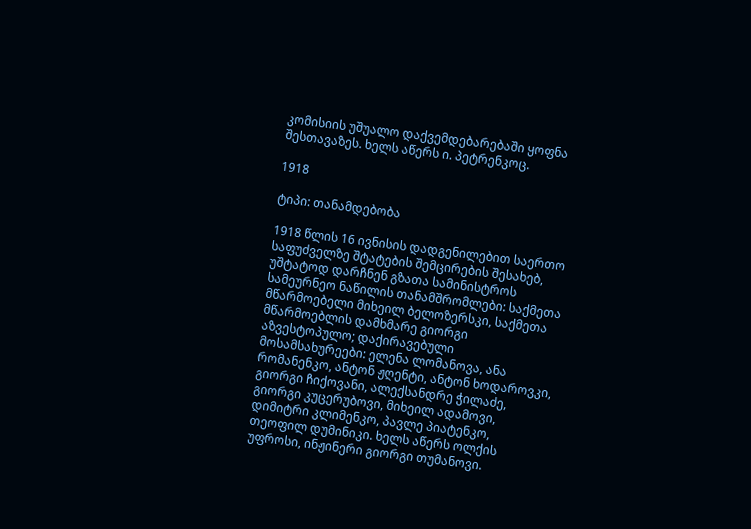კომისიის უშუალო დაქვემდებარებაში ყოფნა შესთავაზეს. ხელს აწერს ი. პეტრენკოც.

1918

ტიპი: თანამდებობა

1918 წლის 16 ივნისის დადგენილებით საერთო საფუძველზე შტატების შემცირების შესახებ, უშტატოდ დარჩნენ გზათა სამინისტროს  სამეურნეო ნაწილის თანამშრომლები: საქმეთა მწარმოებელი მიხეილ ბელოზერსკი, საქმეთა მწარმოებლის დამხმარე გიორგი აზვესტოპულო; დაქირავებული მოსამსახურეები: ელენა ლომანოვა, ანა რომანენკო, ანტონ ჟღენტი, ანტონ ხოდაროვკი, გიორგი ჩიქოვანი, ალექსანდრე ჭილაძე, გიორგი კუცერუბოვი, მიხეილ ადამოვი, დიმიტრი კლიმენკო, პავლე პიატენკო, თეოფილ დუმინიკი. ხელს აწერს ოლქის უფროსი, ინჟინერი გიორგი თუმანოვი.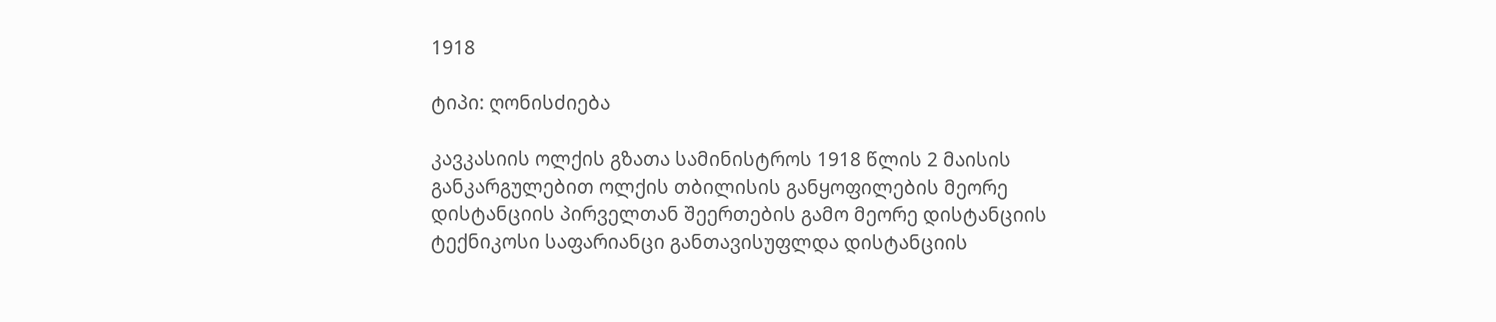1918

ტიპი: ღონისძიება

კავკასიის ოლქის გზათა სამინისტროს 1918 წლის 2 მაისის განკარგულებით ოლქის თბილისის განყოფილების მეორე დისტანციის პირველთან შეერთების გამო მეორე დისტანციის ტექნიკოსი საფარიანცი განთავისუფლდა დისტანციის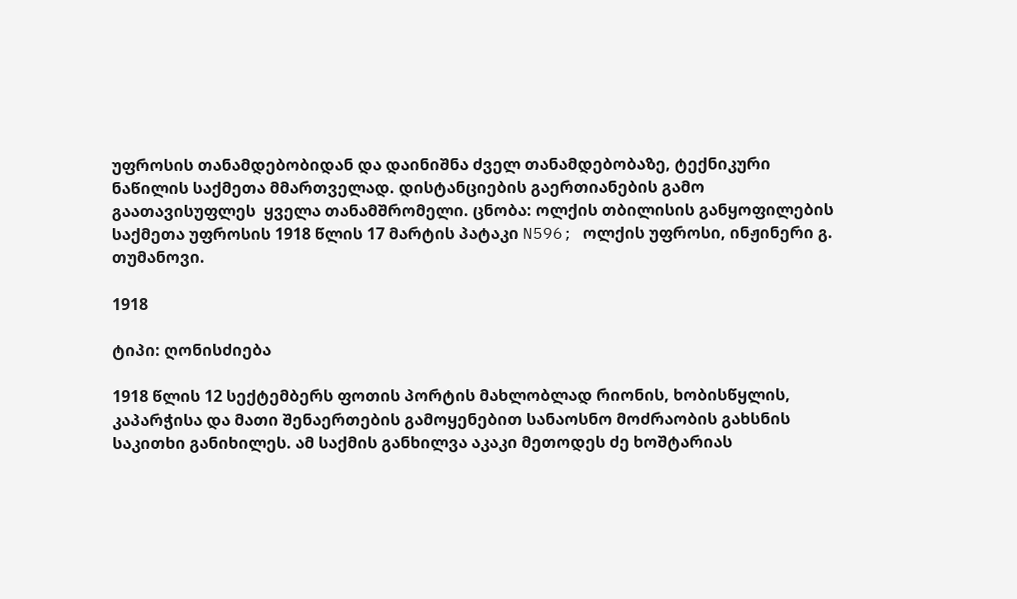უფროსის თანამდებობიდან და დაინიშნა ძველ თანამდებობაზე, ტექნიკური ნაწილის საქმეთა მმართველად. დისტანციების გაერთიანების გამო გაათავისუფლეს  ყველა თანამშრომელი. ცნობა: ოლქის თბილისის განყოფილების საქმეთა უფროსის 1918 წლის 17 მარტის პატაკი N596; ოლქის უფროსი, ინჟინერი გ. თუმანოვი.

1918

ტიპი: ღონისძიება

1918 წლის 12 სექტემბერს ფოთის პორტის მახლობლად რიონის, ხობისწყლის, კაპარჭისა და მათი შენაერთების გამოყენებით სანაოსნო მოძრაობის გახსნის საკითხი განიხილეს. ამ საქმის განხილვა აკაკი მეთოდეს ძე ხოშტარიას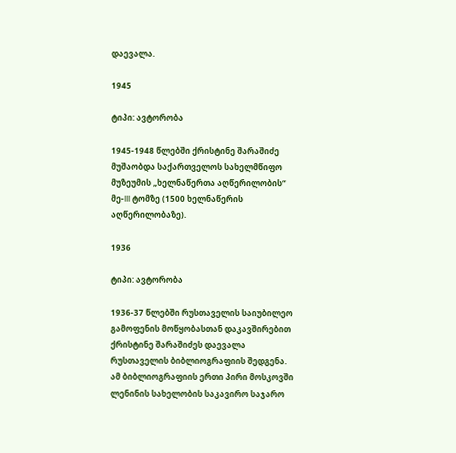დაევალა.

1945

ტიპი: ავტორობა

1945-1948 წლებში ქრისტინე შარაშიძე მუშაობდა საქართველოს სახელმწიფო მუზეუმის „ხელნაწერთა აღწერილობის“ მე-III ტომზე (1500 ხელნაწერის აღწერილობაზე).

1936

ტიპი: ავტორობა

1936-37 წლებში რუსთაველის საიუბილეო გამოფენის მოწყობასთან დაკავშირებით ქრისტინე შარაშიძეს დაევალა რუსთაველის ბიბლიოგრაფიის შედგენა. ამ ბიბლიოგრაფიის ერთი პირი მოსკოვში ლენინის სახელობის საკავირო საჯარო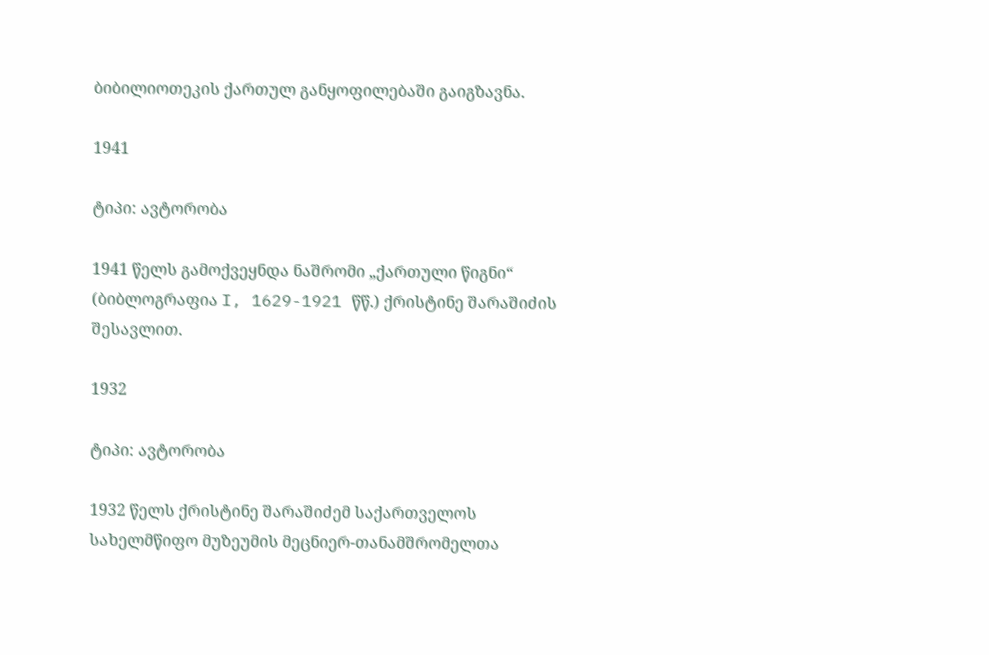ბიბილიოთეკის ქართულ განყოფილებაში გაიგზავნა.

1941

ტიპი: ავტორობა

1941 წელს გამოქვეყნდა ნაშრომი „ქართული წიგნი“ (ბიბლოგრაფია I, 1629-1921 წწ.) ქრისტინე შარაშიძის შესავლით.

1932

ტიპი: ავტორობა

1932 წელს ქრისტინე შარაშიძემ საქართველოს სახელმწიფო მუზეუმის მეცნიერ-თანამშრომელთა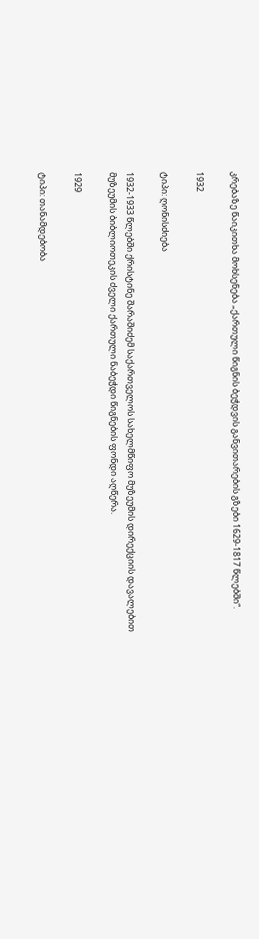კრებაზე წაიკითხა მოხსენება „ქართული წიგნის ბეჭდვის განვითარების გზები 1629-1817 წლებში“.

1932

ტიპი: ღონისძიება

1932-1933 წლებში ქრისტინე შარაშიძემ საქართველოს სახელმწიფო მუზეუმის დირექციის დავალებით მუზეუმის ბიბლიოთეკის ძველი ქართული ნაბეჭდი წიგნების ფონდი აღწერა.

1929

ტიპი: თანამდებობა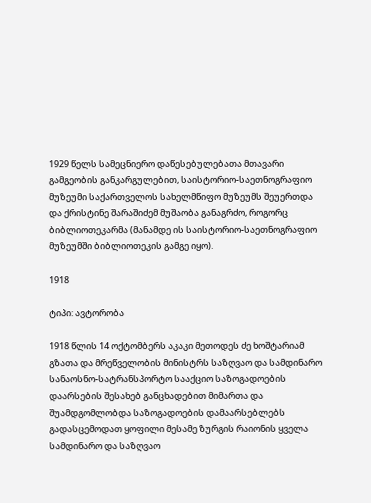1929 წელს სამეცნიერო დაწესებულებათა მთავარი გამგეობის განკარგულებით, საისტორიო-საეთნოგრაფიო მუზეუმი საქართველოს სახელმწიფო მუზეუმს შეუერთდა და ქრისტინე შარაშიძემ მუშაობა განაგრძო, როგორც ბიბლიოთეკარმა (მანამდე ის საისტორიო-საეთნოგრაფიო მუზეუმში ბიბლიოთეკის გამგე იყო).

1918

ტიპი: ავტორობა

1918 წლის 14 ოქტომბერს აკაკი მეთოდეს ძე ხოშტარიამ გზათა და მრეწველობის მინისტრს საზღვაო და სამდინარო სანაოსნო-სატრანსპორტო სააქციო საზოგადოების დაარსების შესახებ განცხადებით მიმართა და შუამდგომლობდა საზოგადოების დამაარსებლებს გადასცემოდათ ყოფილი მესამე ზურგის რაიონის ყველა სამდინარო და საზღვაო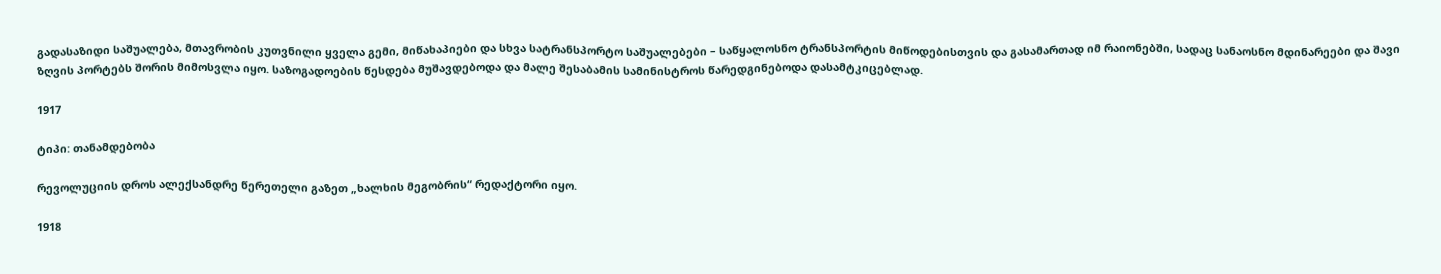გადასაზიდი საშუალება, მთავრობის კუთვნილი ყველა გემი, მიწახაპიები და სხვა სატრანსპორტო საშუალებები – საწყალოსნო ტრანსპორტის მიწოდებისთვის და გასამართად იმ რაიონებში, სადაც სანაოსნო მდინარეები და შავი ზღვის პორტებს შორის მიმოსვლა იყო. საზოგადოების წესდება მუშავდებოდა და მალე შესაბამის სამინისტროს წარედგინებოდა დასამტკიცებლად.

1917

ტიპი: თანამდებობა

რევოლუციის დროს ალექსანდრე წერეთელი გაზეთ „ხალხის მეგობრის“ რედაქტორი იყო.

1918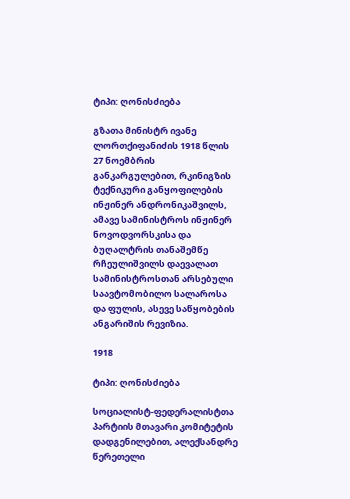ტიპი: ღონისძიება

გზათა მინისტრ ივანე ლორთქიფანიძის 1918 წლის 27 ნოემბრის განკარგულებით, რკინიგზის ტექნიკური განყოფილების ინჟინერ ანდრონიკაშვილს, ამავე სამინისტროს ინჟინერ ნოვოდვორსკისა და ბუღალტრის თანაშემწე რჩეულიშვილს დაევალათ სამინისტროსთან არსებული საავტომობილო სალაროსა და ფულის, ასევე საწყობების ანგარიშის რევიზია.

1918

ტიპი: ღონისძიება

სოციალისტ-ფედერალისტთა პარტიის მთავარი კომიტეტის დადგენილებით, ალექსანდრე წერეთელი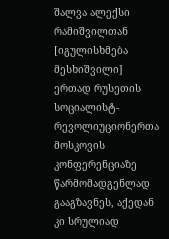შალვა ალექსი რამიშვილთან [იგულისხმება მესხიშვილი] ერთად რუსეთის სოციალისტ-რევოლიუციონერთა მოსკოვის კონფერენციაზე წარმომადგენლად გააგზავნეს, აქედან კი სრულიად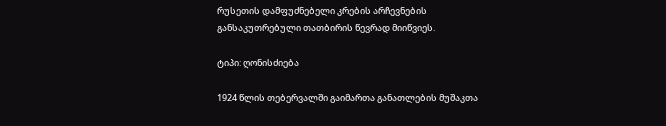რუსეთის დამფუძნებელი კრების არჩევნების განსაკუთრებული თათბირის წევრად მიიწვიეს.

ტიპი: ღონისძიება

1924 წლის თებერვალში გაიმართა განათლების მუშაკთა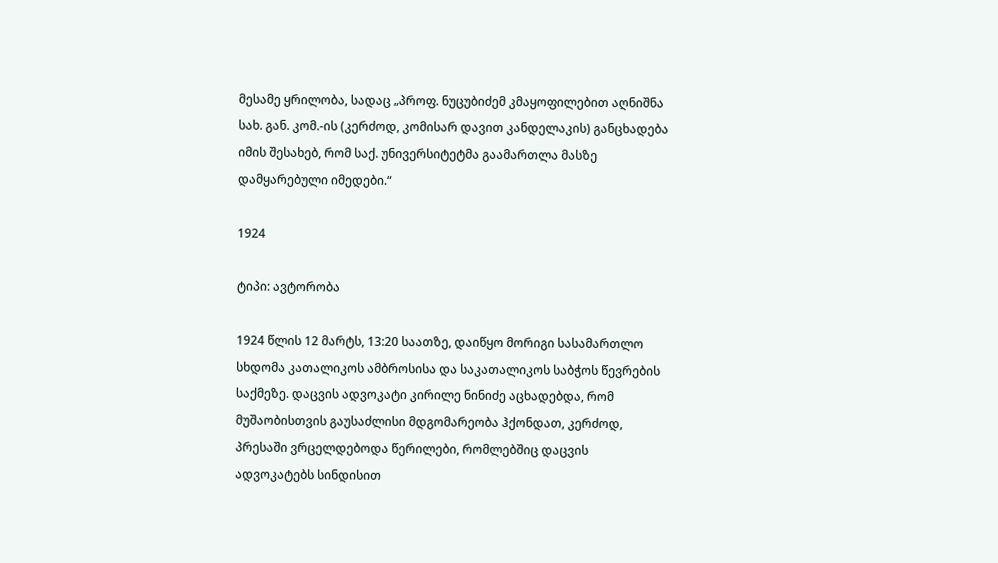მესამე ყრილობა, სადაც „პროფ. ნუცუბიძემ კმაყოფილებით აღნიშნა სახ. გან. კომ.-ის (კერძოდ, კომისარ დავით კანდელაკის) განცხადება იმის შესახებ, რომ საქ. უნივერსიტეტმა გაამართლა მასზე დამყარებული იმედები.“

1924

ტიპი: ავტორობა

1924 წლის 12 მარტს, 13:20 საათზე, დაიწყო მორიგი სასამართლო სხდომა კათალიკოს ამბროსისა და საკათალიკოს საბჭოს წევრების საქმეზე. დაცვის ადვოკატი კირილე ნინიძე აცხადებდა, რომ მუშაობისთვის გაუსაძლისი მდგომარეობა ჰქონდათ, კერძოდ, პრესაში ვრცელდებოდა წერილები, რომლებშიც დაცვის ადვოკატებს სინდისით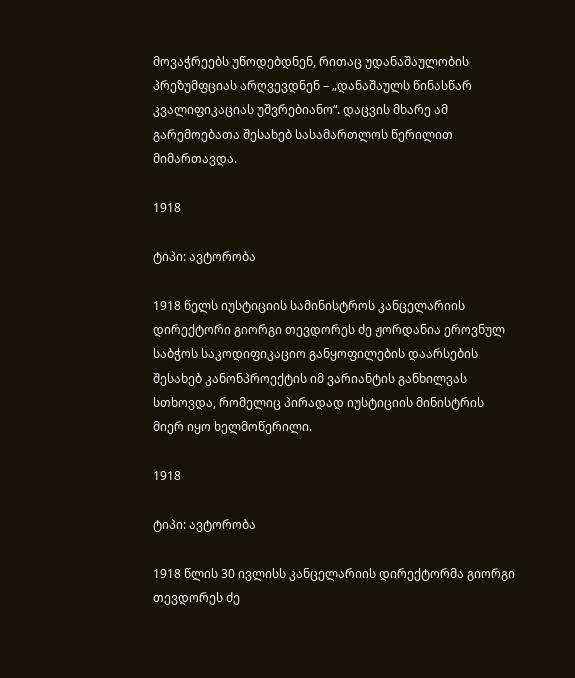მოვაჭრეებს უწოდებდნენ, რითაც უდანაშაულობის პრეზუმფციას არღვევდნენ – „დანაშაულს წინასწარ კვალიფიკაციას უშვრებიანო“. დაცვის მხარე ამ გარემოებათა შესახებ სასამართლოს წერილით მიმართავდა.

1918

ტიპი: ავტორობა

1918 წელს იუსტიციის სამინისტროს კანცელარიის დირექტორი გიორგი თევდორეს ძე ჟორდანია ეროვნულ საბჭოს საკოდიფიკაციო განყოფილების დაარსების შესახებ კანონპროექტის იმ ვარიანტის განხილვას სთხოვდა, რომელიც პირადად იუსტიციის მინისტრის მიერ იყო ხელმოწერილი.

1918

ტიპი: ავტორობა

1918 წლის 30 ივლისს კანცელარიის დირექტორმა გიორგი თევდორეს ძე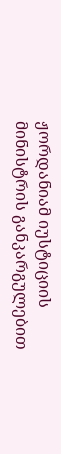ჟორდანიამ იუსტიციის მინისტრის განკარგულებით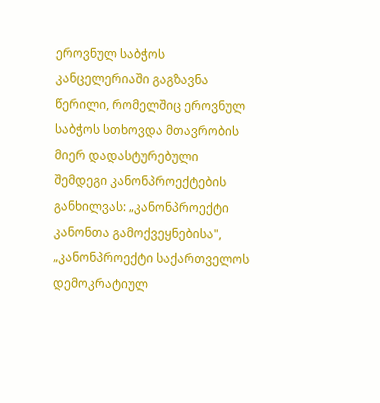ეროვნულ საბჭოს კანცელერიაში გაგზავნა წერილი, რომელშიც ეროვნულ საბჭოს სთხოვდა მთავრობის მიერ დადასტურებული შემდეგი კანონპროექტების განხილვას: „კანონპროექტი კანონთა გამოქვეყნებისა", „კანონპროექტი საქართველოს დემოკრატიულ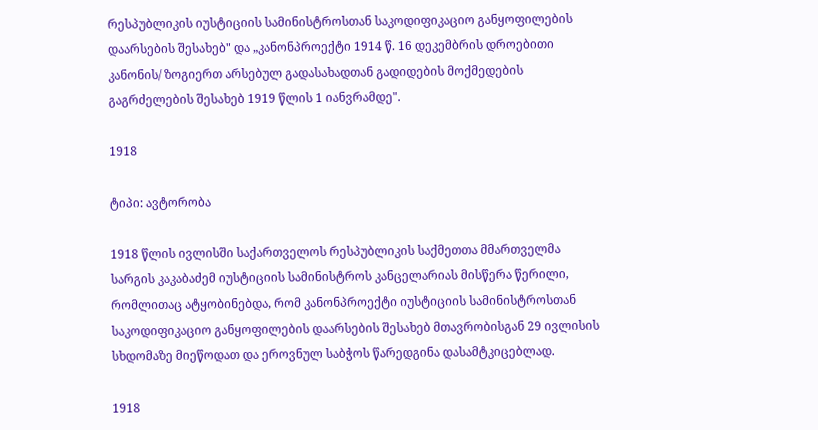რესპუბლიკის იუსტიციის სამინისტროსთან საკოდიფიკაციო განყოფილების დაარსების შესახებ" და „კანონპროექტი 1914 წ. 16 დეკემბრის დროებითი კანონის/ ზოგიერთ არსებულ გადასახადთან გადიდების მოქმედების გაგრძელების შესახებ 1919 წლის 1 იანვრამდე".

1918

ტიპი: ავტორობა

1918 წლის ივლისში საქართველოს რესპუბლიკის საქმეთთა მმართველმა სარგის კაკაბაძემ იუსტიციის სამინისტროს კანცელარიას მისწერა წერილი, რომლითაც ატყობინებდა, რომ კანონპროექტი იუსტიციის სამინისტროსთან საკოდიფიკაციო განყოფილების დაარსების შესახებ მთავრობისგან 29 ივლისის სხდომაზე მიეწოდათ და ეროვნულ საბჭოს წარედგინა დასამტკიცებლად.

1918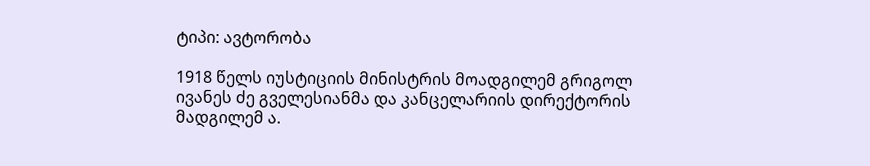ტიპი: ავტორობა

1918 წელს იუსტიციის მინისტრის მოადგილემ გრიგოლ ივანეს ძე გველესიანმა და კანცელარიის დირექტორის მადგილემ ა.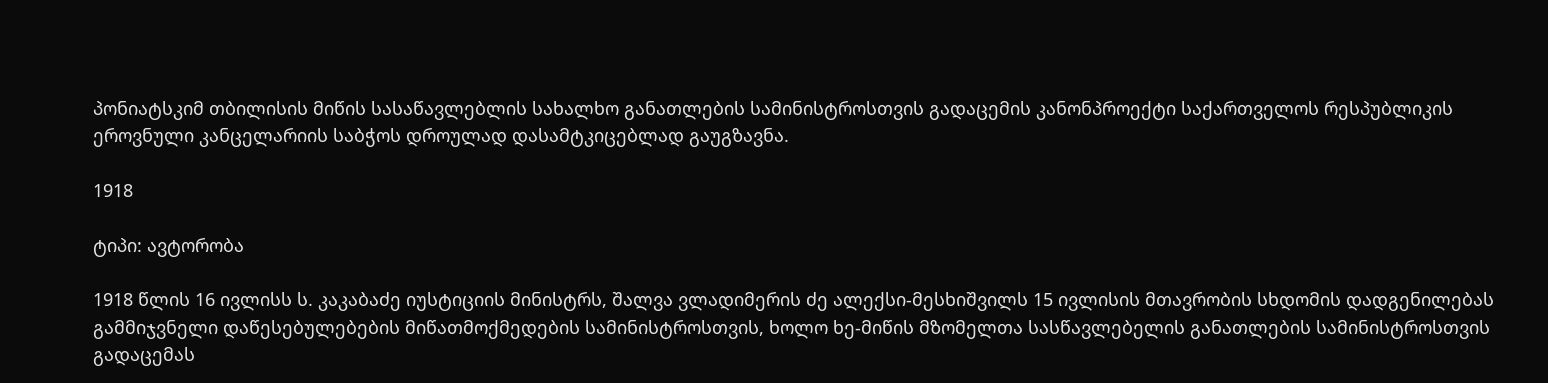პონიატსკიმ თბილისის მიწის სასაწავლებლის სახალხო განათლების სამინისტროსთვის გადაცემის კანონპროექტი საქართველოს რესპუბლიკის ეროვნული კანცელარიის საბჭოს დროულად დასამტკიცებლად გაუგზავნა.

1918

ტიპი: ავტორობა

1918 წლის 16 ივლისს ს. კაკაბაძე იუსტიციის მინისტრს, შალვა ვლადიმერის ძე ალექსი-მესხიშვილს 15 ივლისის მთავრობის სხდომის დადგენილებას გამმიჯვნელი დაწესებულებების მიწათმოქმედების სამინისტროსთვის, ხოლო ხე-მიწის მზომელთა სასწავლებელის განათლების სამინისტროსთვის გადაცემას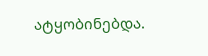ატყობინებდა.